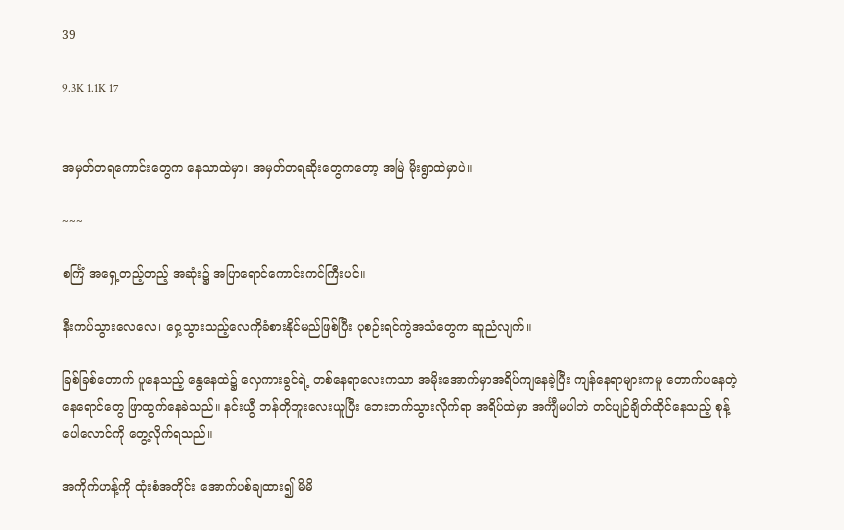39

9.3K 1.1K 17


အမှတ်တရကောင်းတွေက နေသာထဲမှာ၊ အမှတ်တရဆိုးတွေကတော့ အမြဲ မိုးရွာထဲမှာပဲ။

~~~

စင်္ကြံ အရှေ့တည့်တည့် အဆုံး၌ အပြာရောင်ကောင်းကင်ကြီးပင်။

နီးကပ်သွားလေလေ၊ ဝှေ့သွားသည့်လေကိုခံစားနိုင်မည်ဖြစ်ပြီး ပုစဉ်းရင်ကွဲအသံတွေက ဆူညံလျက်။

ခြစ်ခြစ်တောက် ပူနေသည့် နွေနေထဲ၌ လှေကားခွင်ရဲ့ တစ်နေရာလေးကသာ အမိုးအောက်မှာအရိပ်ကျနေခဲ့ပြီး ကျန်နေရာများကမူ တောက်ပနေတဲ့ နေရောင်တွေ ဖြာထွက်နေခဲသည်။ နင်းယွီ ဘန်တိုဘူးလေးယူပြီး ဘေးဘက်သွားလိုက်ရာ အရိပ်ထဲမှာ အင်္ကျီမပါဘဲ တင်ပျဉ်ချိတ်ထိုင်နေသည့် စုန့်ပေါလောင်ကို တွေ့လိုက်ရသည်။

အကိုက်ဟန့်ကို ထုံးစံအတိုင်း အောက်ပစ်ချထား၍ မိမိ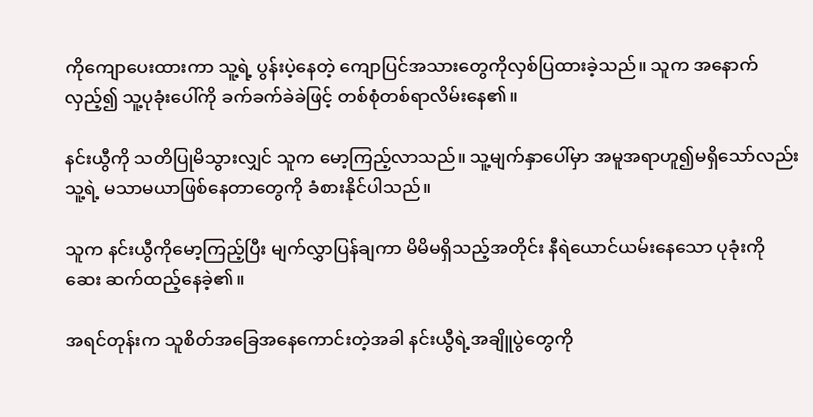ကိုကျောပေးထားကာ သူ့ရဲ့ ပွန်းပဲ့နေတဲ့ ကျောပြင်အသားတွေကိုလှစ်ပြထားခဲ့သည်။ သူက အနောက်လှည့်၍ သူ့ပုခုံးပေါ်ကို ခက်ခက်ခဲခဲဖြင့် တစ်စုံတစ်ရာလိမ်းနေ၏။

နင်းယွီကို သတိပြုမိသွားလျှင် သူက မော့ကြည့်လာသည်။ သူ့မျက်နှာပေါ်မှာ အမူအရာဟူ၍မရှိသော်လည်း သူ့ရဲ့ မသာမယာဖြစ်နေတာတွေကို ခံစားနိုင်ပါသည်။

သူက နင်းယွီကိုမော့ကြည့်ပြီး မျက်လွှာပြန်ချကာ မိမိမရှိသည့်အတိုင်း နီရဲယောင်ယမ်းနေသော ပုခုံးကို ဆေး ဆက်ထည့်နေခဲ့၏။

အရင်တုန်းက သူစိတ်အခြေအနေကောင်းတဲ့အခါ နင်းယွီရဲ့အချိူပွဲတွေကို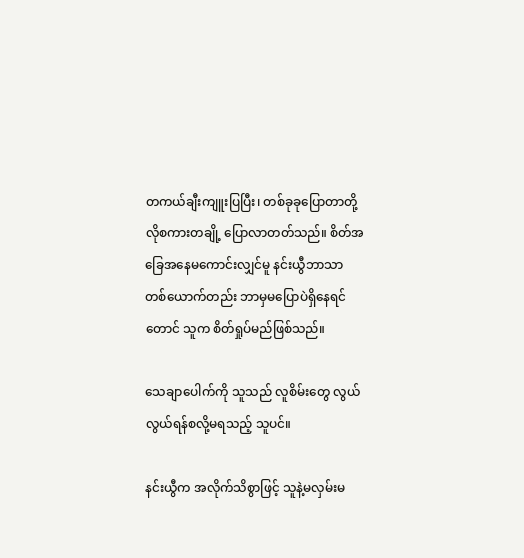တကယ်ချီးကျူးပြပြီး၊ တစ်ခုခုပြောတာတို့လိုစကားတချို့ ပြောလာတတ်သည်။ စိတ်အခြေအနေမကောင်းလျှင်မူ နင်းယွီဘာသာ တစ်ယောက်တည်း ဘာမှမပြောပဲရှိနေရင်တောင် သူက စိတ်ရှုပ်မည်ဖြစ်သည်။

သေချာပေါက်ကို သူသည် လူစိမ်းတွေ လွယ်လွယ်ရန်စလို့မရသည့် သူပင်။

နင်းယွီက အလိုက်သိစွာဖြင့် သူနဲ့မလှမ်းမ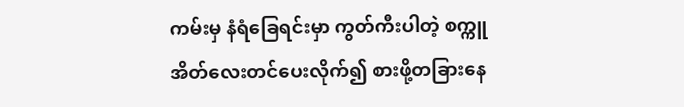ကမ်းမှ နံရံခြေရင်းမှာ ကွတ်ကီးပါတဲ့ စက္ကူအိတ်လေးတင်ပေးလိုက်၍ စားဖို့တခြားနေ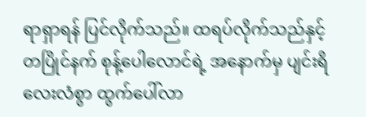ရာရှာရန် ပြင်လိုက်သည်။ ထရပ်လိုက်သည်နှင့်တပြိုင်နက် စုန့်ပေါလောင်ရဲ့ အနောက်မှ ပျင်းရိလေးလံစွာ ထွက်ပေါ်လာ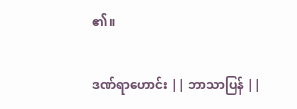၏။

ဒဏ်ရာဟောင်း || ဘာသာပြန် ||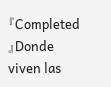『Completed 』Donde viven las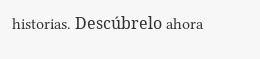historias. Descúbrelo ahora